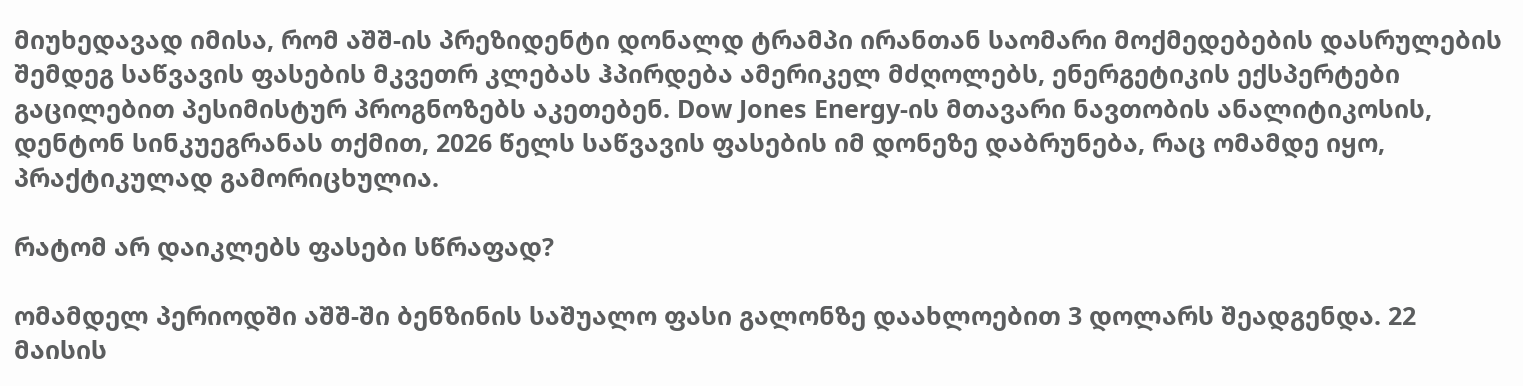მიუხედავად იმისა, რომ აშშ-ის პრეზიდენტი დონალდ ტრამპი ირანთან საომარი მოქმედებების დასრულების შემდეგ საწვავის ფასების მკვეთრ კლებას ჰპირდება ამერიკელ მძღოლებს, ენერგეტიკის ექსპერტები გაცილებით პესიმისტურ პროგნოზებს აკეთებენ. Dow Jones Energy-ის მთავარი ნავთობის ანალიტიკოსის, დენტონ სინკუეგრანას თქმით, 2026 წელს საწვავის ფასების იმ დონეზე დაბრუნება, რაც ომამდე იყო, პრაქტიკულად გამორიცხულია.

რატომ არ დაიკლებს ფასები სწრაფად?

ომამდელ პერიოდში აშშ-ში ბენზინის საშუალო ფასი გალონზე დაახლოებით 3 დოლარს შეადგენდა. 22 მაისის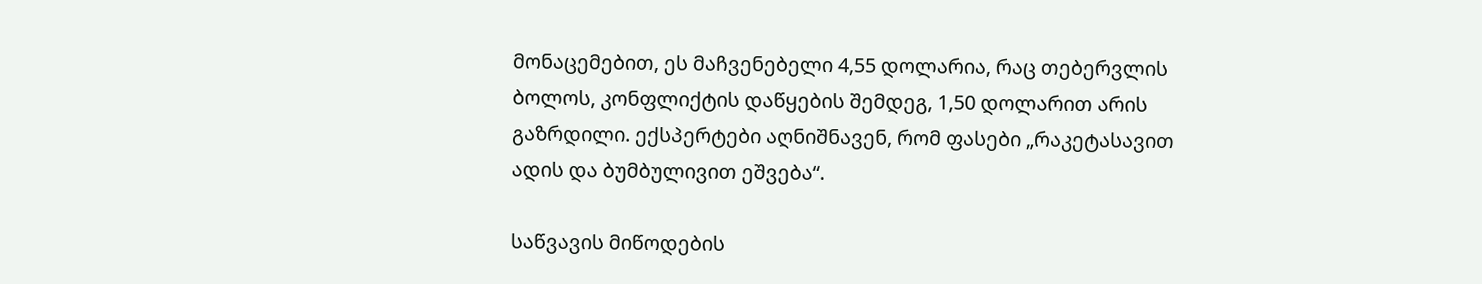მონაცემებით, ეს მაჩვენებელი 4,55 დოლარია, რაც თებერვლის ბოლოს, კონფლიქტის დაწყების შემდეგ, 1,50 დოლარით არის გაზრდილი. ექსპერტები აღნიშნავენ, რომ ფასები „რაკეტასავით ადის და ბუმბულივით ეშვება“.

საწვავის მიწოდების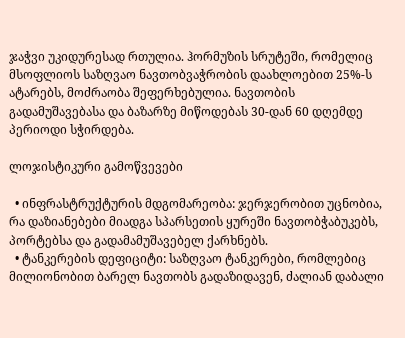ჯაჭვი უკიდურესად რთულია. ჰორმუზის სრუტეში, რომელიც მსოფლიოს საზღვაო ნავთობვაჭრობის დაახლოებით 25%-ს ატარებს, მოძრაობა შეფერხებულია. ნავთობის გადამუშავებასა და ბაზარზე მიწოდებას 30-დან 60 დღემდე პერიოდი სჭირდება.

ლოჯისტიკური გამოწვევები

  • ინფრასტრუქტურის მდგომარეობა: ჯერჯერობით უცნობია, რა დაზიანებები მიადგა სპარსეთის ყურეში ნავთობჭაბუკებს, პორტებსა და გადამამუშავებელ ქარხნებს.
  • ტანკერების დეფიციტი: საზღვაო ტანკერები, რომლებიც მილიონობით ბარელ ნავთობს გადაზიდავენ, ძალიან დაბალი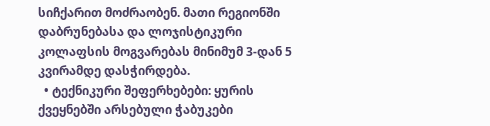სიჩქარით მოძრაობენ. მათი რეგიონში დაბრუნებასა და ლოჯისტიკური კოლაფსის მოგვარებას მინიმუმ 3-დან 5 კვირამდე დასჭირდება.
  • ტექნიკური შეფერხებები: ყურის ქვეყნებში არსებული ჭაბუკები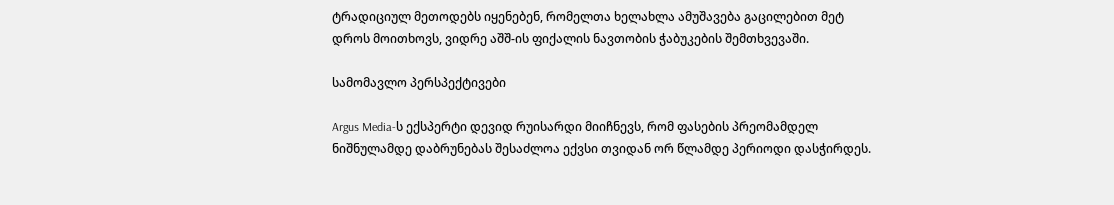ტრადიციულ მეთოდებს იყენებენ, რომელთა ხელახლა ამუშავება გაცილებით მეტ დროს მოითხოვს, ვიდრე აშშ-ის ფიქალის ნავთობის ჭაბუკების შემთხვევაში.

სამომავლო პერსპექტივები

Argus Media-ს ექსპერტი დევიდ რუისარდი მიიჩნევს, რომ ფასების პრეომამდელ ნიშნულამდე დაბრუნებას შესაძლოა ექვსი თვიდან ორ წლამდე პერიოდი დასჭირდეს.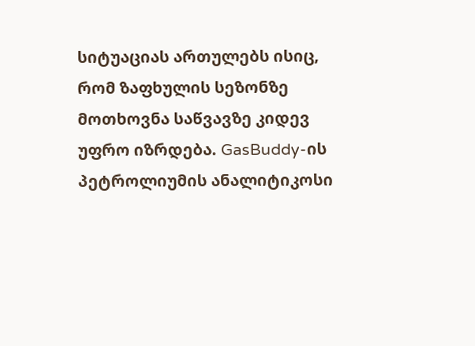სიტუაციას ართულებს ისიც, რომ ზაფხულის სეზონზე მოთხოვნა საწვავზე კიდევ უფრო იზრდება. GasBuddy-ის პეტროლიუმის ანალიტიკოსი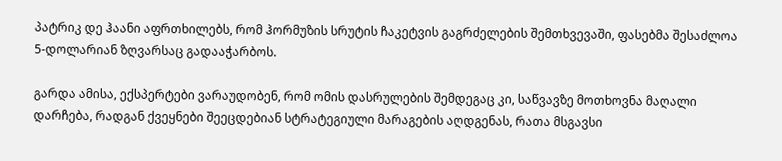პატრიკ დე ჰაანი აფრთხილებს, რომ ჰორმუზის სრუტის ჩაკეტვის გაგრძელების შემთხვევაში, ფასებმა შესაძლოა 5-დოლარიან ზღვარსაც გადააჭარბოს.

გარდა ამისა, ექსპერტები ვარაუდობენ, რომ ომის დასრულების შემდეგაც კი, საწვავზე მოთხოვნა მაღალი დარჩება, რადგან ქვეყნები შეეცდებიან სტრატეგიული მარაგების აღდგენას, რათა მსგავსი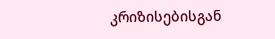კრიზისებისგან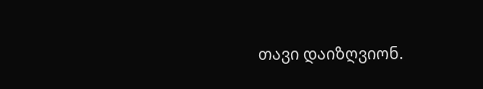თავი დაიზღვიონ.